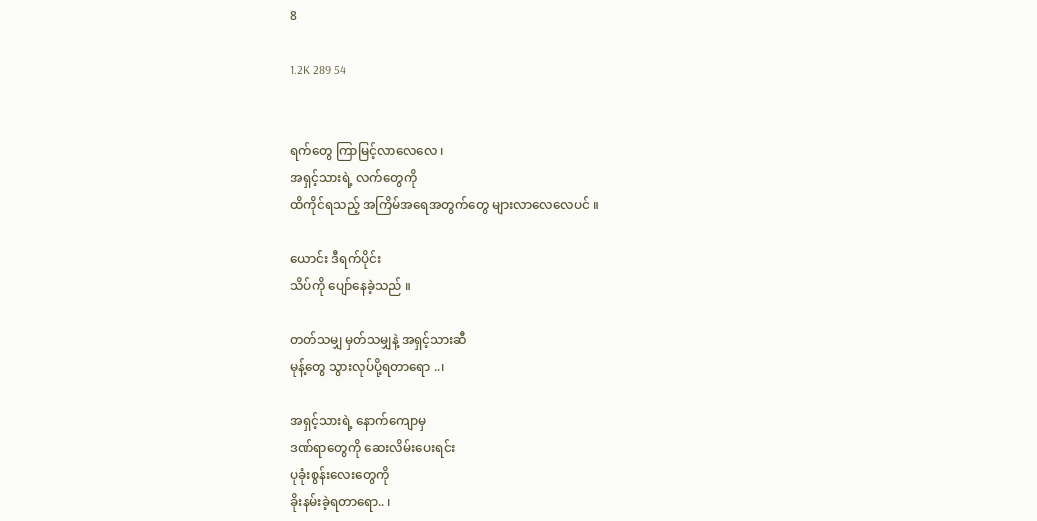8

1.2K 289 54


ရက်တွေ ကြာမြင့်လာလေလေ ၊
အရှင့်သားရဲ့ လက်တွေကို
ထိကိုင်ရသည့် အကြိမ်အရေအတွက်တွေ များလာလေလေပင် ။

ယောင်း ဒီရက်ပိုင်း
သိပ်ကို ပျော်နေခဲ့သည် ။

တတ်သမျှ မှတ်သမျှနဲ့ အရှင့်သားဆီ
မုန့်တွေ သွားလုပ်ပို့ရတာရော ..၊

အရှင့်သားရဲ့ နောက်ကျောမှ
ဒဏ်ရာတွေကို ဆေးလိမ်းပေးရင်း
ပုခုံးစွန်းလေးတွေကို
ခိုးနမ်းခဲ့ရတာရော.. ၊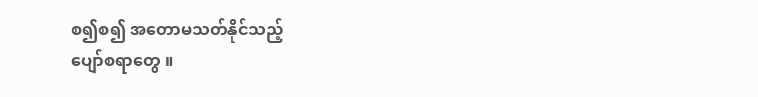စ၍စ၍ အတောမသတ်နိုင်သည့်
ပျော်စရာတွေ ။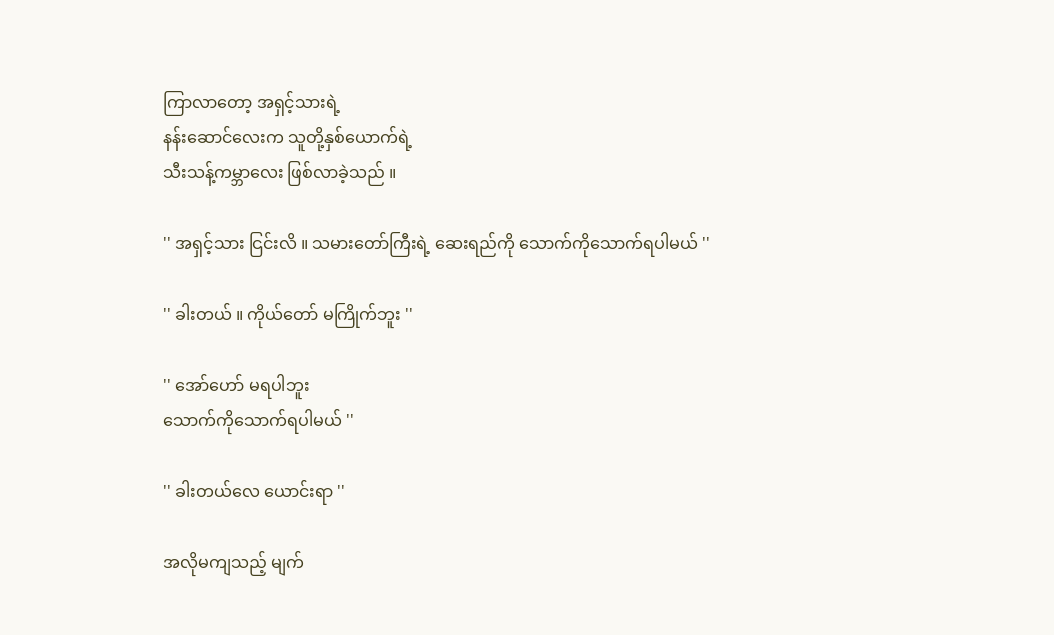ကြာလာတော့ အရှင့်သားရဲ့
နန်းဆောင်လေးက သူတို့နှစ်ယောက်ရဲ့
သီးသန့်ကမ္ဘာလေး ဖြစ်လာခဲ့သည် ။

'' အရှင့်သား ငြင်းလိ ။ သမားတော်ကြီးရဲ့ ဆေးရည်ကို သောက်ကိုသောက်ရပါမယ် ''

'' ခါးတယ် ။ ကိုယ်တော် မကြိုက်ဘူး ''

'' အော်ဟော် မရပါဘူး
သောက်ကိုသောက်ရပါမယ် ''

'' ခါးတယ်လေ ယောင်းရာ ''

အလိုမကျသည့် မျက်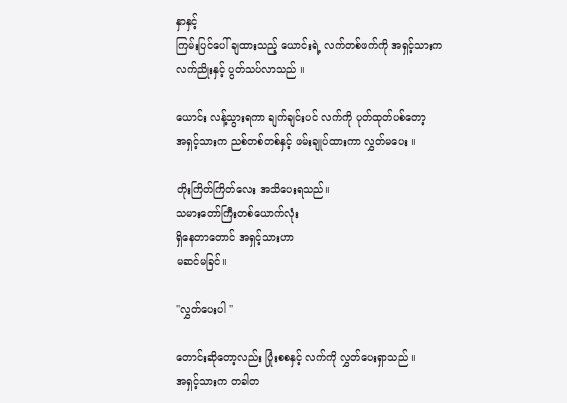နှာနှင့်
ကြမ်းပြင်ပေါ် ချထားသည့် ယောင်းရဲ့ လက်တစ်ဖက်ကို အရှင့်သားက
လက်ညိုးနှင့် ပွတ်သပ်လာသည် ။

ယောင်း လန့်သွားရကာ ချက်ချင်းပင် လက်ကို ပုတ်ထုတ်ပစ်တော့
အရှင့်သားက ညစ်တစ်တစ်နှင့် ဖမ်းချုပ်ထားကာ လွှတ်မပေး ။

တိုးကြိတ်ကြိတ်လေး အသိပေးရသည်။
သမားတော်ကြီးတစ်ယောက်လုံး
ရှိနေတာတောင် အရှင့်သားဟာ
မဆင်မခြင်။

''လွှတ်ပေးပါ ''

တောင်းဆိုတော့လည်း ပြုံးစစနှင့် လက်ကို လွှတ်ပေးရှာသည် ။
အရှင့်သားက တခါတ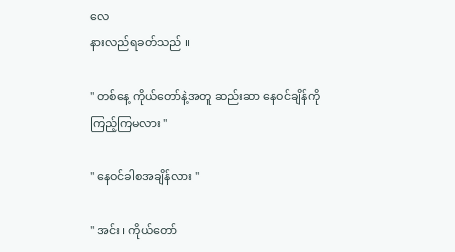လေ
နားလည်ရခတ်သည် ။

'' တစ်နေ့ ကိုယ်တော်နဲ့အတူ ဆည်းဆာ နေဝင်ချိန်ကို
ကြည့်ကြမလား ''

'' နေဝင်ခါစအချိန်လား ''

'' အင်း ၊ ကိုယ်တော်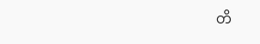တိ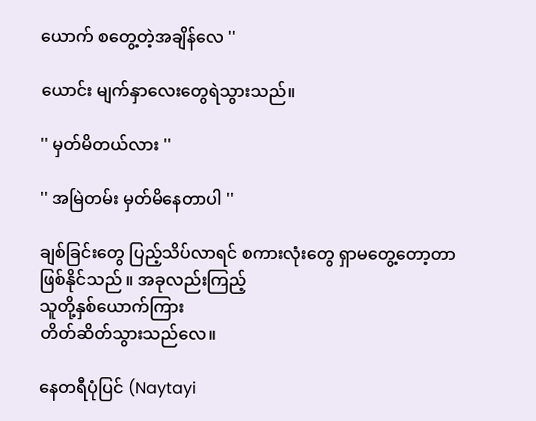ယောက် စတွေ့တဲ့အချိန်လေ ''

ယောင်း မျက်နှာလေးတွေရဲသွားသည်။

'' မှတ်မိတယ်လား ''

'' အမြဲတမ်း မှတ်မိနေတာပါ ''

ချစ်ခြင်းတွေ ပြည့်သိပ်လာရင် စကားလုံးတွေ ရှာမတွေ့တော့တာ
ဖြစ်နိုင်သည် ။ အခုလည်းကြည့်
သူတို့နှစ်ယောက်ကြား
တိတ်ဆိတ်သွားသည်လေ။

နေတရီပုံပြင် (Naytayi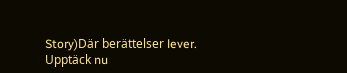Story)Där berättelser lever. Upptäck nu